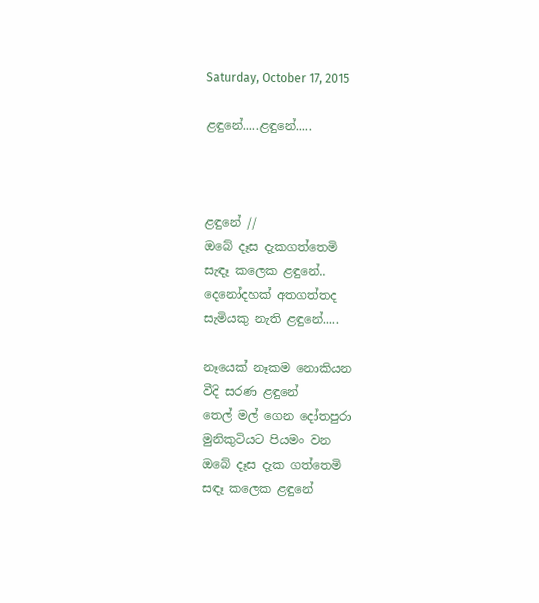Saturday, October 17, 2015

ළඳුනේ.....ළඳුනේ.....



ළඳුනේ //
ඔබේ දෑස දැකගත්තෙමි
සැඳෑ කලෙක ළඳුනේ..
දෙනෝදහක් අතගත්තද
සැමියකු නැති ළඳුනේ.....

නෑයෙක් නෑකම නොකියන
වීදි සරණ ළඳුනේ
තෙල් මල් ගෙන දෝතපුරා
මුනිකුටියට පියමං වන
ඔබේ දෑස දැක ගත්තෙමි
සඳෑ කලෙක ළඳුනේ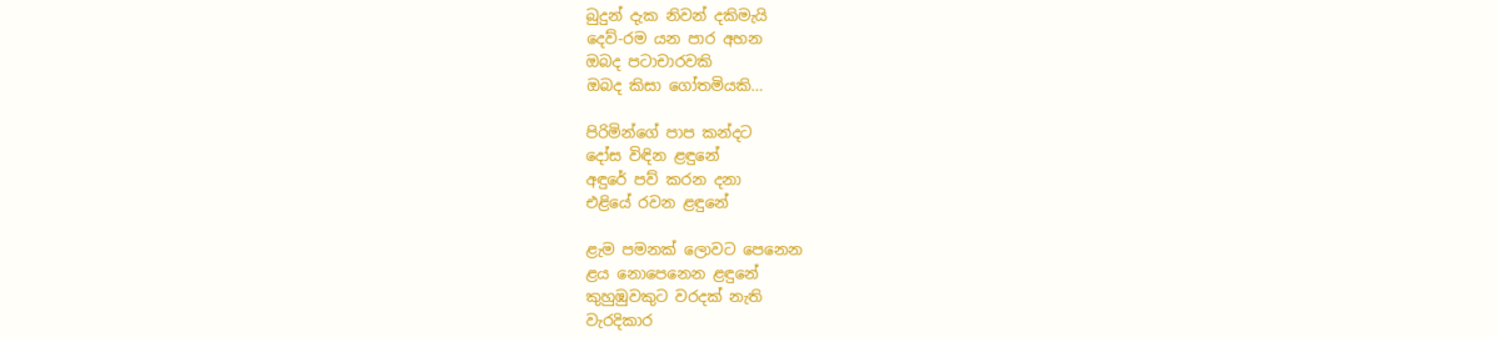බුදුන් දැක නිවන් දකිමැයි
දෙව්-රම යන පාර අහන
ඔබද පටාචාරවකි
ඔබද කිසා ගෝතමියකි...

පිරිමින්ගේ පාප කන්දට
දෝස විඳින ළඳුනේ
අඳුරේ පව් කරන දනා
එළියේ රවන ළඳුනේ

ළැම පමනක් ලොවට පෙනෙන
ළය නොපෙනෙන ළඳුනේ
කුහුඹුවකුට වරදක් නැති
වැරදිකාර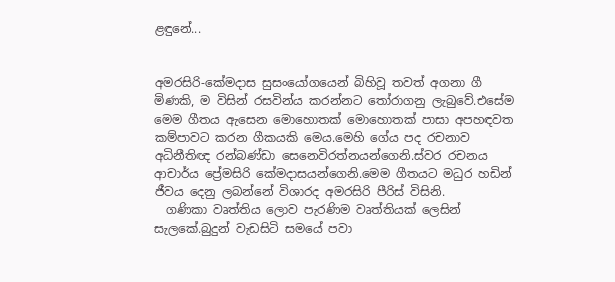ළඳුනේ...


අමරසිරි-කේමදාස සුසංයෝගයෙන් බිහිවූ තවත් අගනා ගී මිණකි, ම විසින් රසවින්ය කරන්නට තෝරාගනු ලැබුවේ.එසේම මෙම ගීතය ඇසෙන මොහොතක් මොහොතක් පාසා අපහඳවත කම්පාවට කරන ගීකයකි මෙය.මෙහි ගේය පද රචනාව අධිනීතිඥ රන්බණ්ඩා සෙනෙවිරත්නයන්ගෙනි.ස්වර රචනය ආචාර්ය ප්‍රේමසිරි කේමදාසයන්ගෙනි.මෙම ගීතයට මධුර හඩින් ජීවය දෙනු ලබන්නේ විශාරද අමරසිරි පීරිස් විසිනි.
  ගණිකා වෘත්තිය ලොව පැරණිම වෘත්තියක් ලෙසින් සැලකේ.බුදුන් වැඩසිටි සමයේ පවා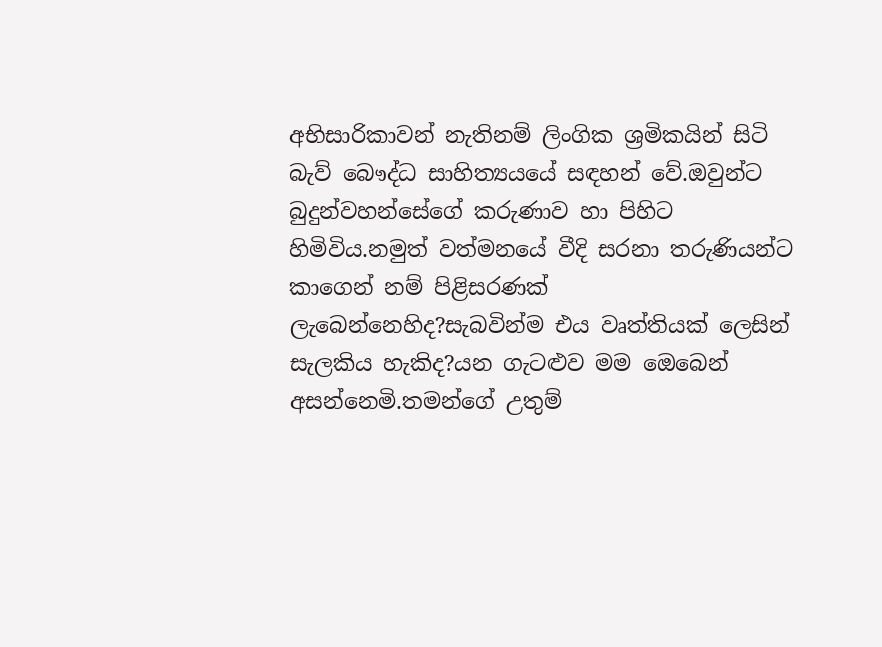අභිසාරිකාවන් නැතිනම් ලිංගික ශ්‍රමිකයින් සිටි බැව් බෞද්ධ සාහිත්‍යයයේ සඳහන් වේ.ඔවුන්ට බුදුන්වහන්සේගේ කරුණාව හා පිහිට හිමිවිය.නමුත් වත්මනයේ වීදි සරනා තරුණියන්ට කාගෙන් නම් පිළිසරණක් ලැබෙන්නෙහිද?සැබවින්ම එය වෘත්තියක් ලෙසින් සැලකිය හැකිද?යන ගැටළුව මම ඔෙබෙන් අසන්නෙමි.තමන්ගේ උතුම්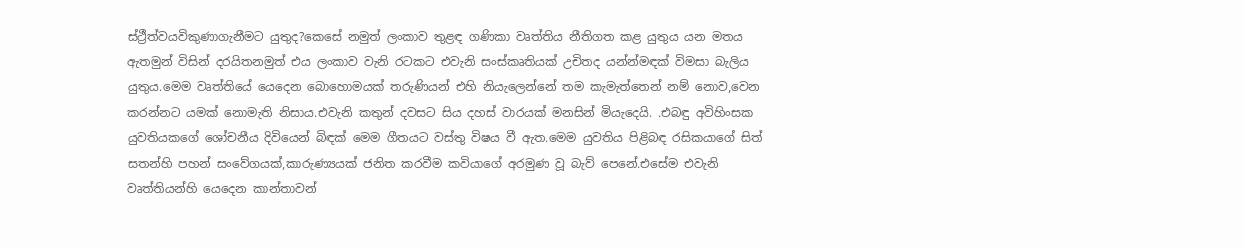ස්ථ්‍රීත්වයවිකුණාගැනීමට යුතුද?කෙසේ නමුත් ලංකාව තුළඳ ගණිකා වෘත්තිය නීතිගත කළ යුතුය යන මතය ඇතමුන් විසින් දරයිතනමුත් එය ලංකාව වැනි රටකට එවැනි සංස්කෘතියක් උචිතද යන්න්මඳක් විමසා බැලිය යුතුය.මෙම වෘත්තියේ යෙදෙන බොහොමයක් තරුණියන් එහි නියැලෙන්නේ තම කැමැත්තෙන් නම් නොව,වෙන කරන්නට යමක් නොමැති නිසාය.එවැනි කතුන් දවසට සිය දහස් වාරයක් මනසින් මියැදෙයි. .එබඳු අවිහිංසක යුවතියකගේ ශෝචනීය දිවියෙන් බිඳක් මෙම ගීතයට වස්තු විෂය වී ඇත.මෙම යුවතිය පිළිබඳ රසිකයාගේ සිත් සතන්හි පහන් සංවේගයක්,කාරුණ්‍යයක් ජනිත කරවීම කවියාගේ අරමුණ වූ බැව් පෙනේ.එසේම එවැනි වෘත්තියන්හි යෙදෙන කාන්තාවන්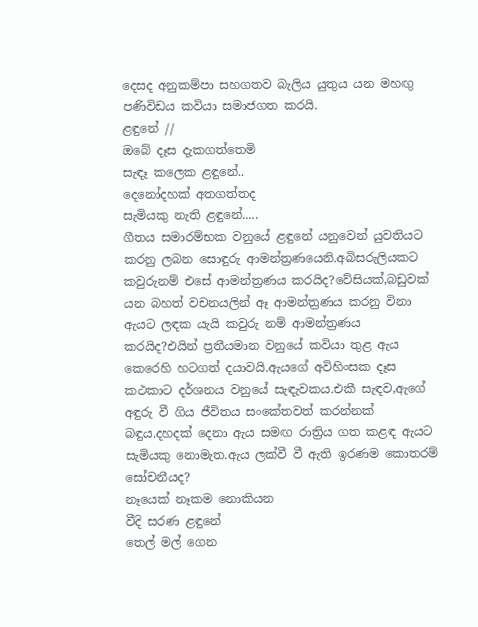දෙසද අනුකම්පා සහගතව බැලිය යුතුය යන මහඟු පණිවිඩය කවියා සමාජගත කරයි.
ළඳුනේ //
ඔබේ දෑස දැකගත්තෙමි
සැඳෑ කලෙක ළඳුනේ..
දෙනෝදහක් අතගත්තද
සැමියකු නැති ළඳුනේ.....
ගීතය සමාරම්භක වනුයේ ළඳුනේ යනුවෙන් යුවතියට කරනු ලබන සොඳුරු ආමන්ත්‍රණයෙනි.අබිසරුලියකට කවුරුනම් එසේ ආමන්ත්‍රණය කරයිද?වේසියක්,බඩුවක් යන බහත් වචනයලින් ඈ ආමන්ත්‍රණය කරනු විනා ඇයට ලඳක යැයි කවුරු නම් ආමන්ත්‍රණය කරයිද?එයින් ප්‍රතීයමාන වනුයේ කවියා තුළ ඇය කෙරෙහි හටගත් දයාවයි.ඇයගේ අවිහිංසක දෑස කථකාට දර්ශනය වනුයේ සැඳැවකය.එකී සැඳව,ඇගේ අඳුරු වී ගිය ජීවිතය සංකේතවත් කරන්නක් බඳුය.දහදක් දෙනා ඇය සමඟ රාත්‍රිය ගත කළඳ ඇයට සැමියකු නොමැත.ඇය ලක්වී වී ඇති ඉරණම කොතරම් සෝචනීයද?
නෑයෙක් නෑකම නොකියන
වීදි සරණ ළඳුනේ
තෙල් මල් ගෙන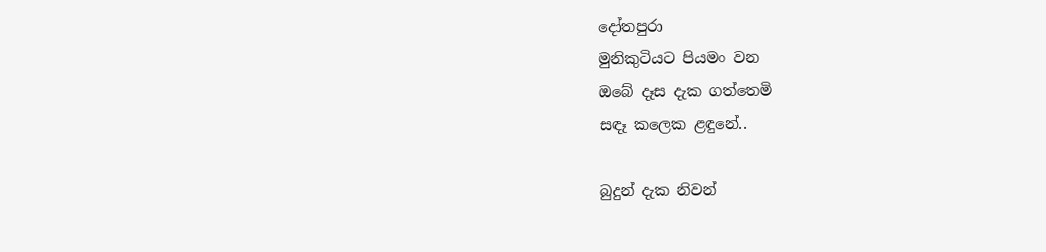දෝතපුරා
මුනිකුටියට පියමං වන
ඔබේ දෑස දැක ගත්තෙමි
සඳෑ කලෙක ළඳුනේ..

බුදුන් දැක නිවන්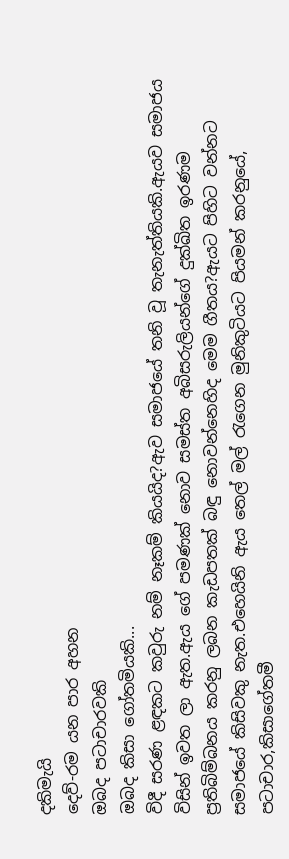දකිමැයි
දෙව්-රම යන පාර අහන
ඔබද පටාචාරවකි
ඔබද කිසා ගෝතමියකි...
විදී සරණ ළඳකට කවුරු නම් නෑකම් කියයිද?ඇව සමාජයේ තනි වූ තැනැත්තියකි.ඇයව සමාජය විසින් ඉවත ලා ඇත.ඇය ගේ පමණක් නොව සමස්ත අබිසරුලියන්ගේ දුක්ඛිත ඉරණම ප්‍රතිබිම්බනය කරනු ලබන කැඩපතක් බඳු නොවන්නෙහිද මෙම ගීතය?ඇයට පිහිට වන්නට සමාජයේ කිසිවකු නැත.එහෙයිනි ඇය තෙල් මල් රැගෙන මුනිකුටියට පියමන් කරනුයේ, පටාචාර,කිසාගේතමී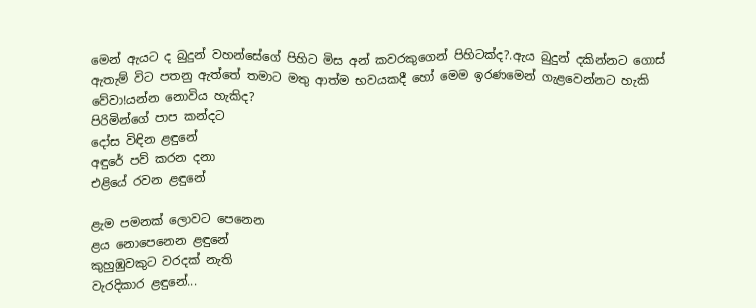මෙන් ඇයට ද බුදුන් වහන්සේගේ පිහිට මිස අන් කවරකුගෙන් පිහිටක්ද?.ඇය බුදුන් දකින්නට ගොස්  ඇතැම් විට පතනු ඇත්තේ තමාට මතු ආත්ම භවයකදී හෝ මෙම ඉරණමෙන් ගැළවෙන්නට හැකි වේවා!යන්න නොවිය හැකිද?
පිරිමින්ගේ පාප කන්දට
දෝස විඳින ළඳුනේ
අඳුරේ පව් කරන දනා
එළියේ රවන ළඳුනේ

ළැම පමනක් ලොවට පෙනෙන
ළය නොපෙනෙන ළඳුනේ
කුහුඹුවකුට වරදක් නැති
වැරදිකාර ළඳුනේ...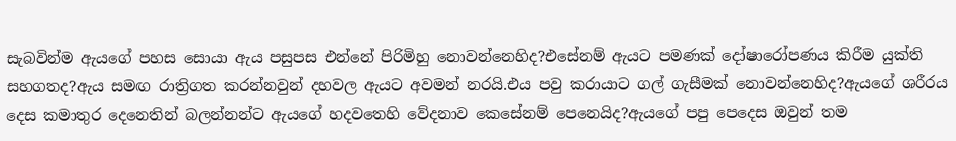සැබවින්ම ඇයගේ පහස සොයා ඇය පසුපස එන්නේ පිරිමිහු නොවන්නෙහිද?එසේනම් ඇයට පමණක් දෝෂාරෝපණය කිරීම යුක්ති සහගතද?ඇය සමඟ රාත්‍රිගත කරන්නවුන් දහවල ඇයට අවමන් නරයි.එය පවු කරායාට ගල් ගැසීමක් නොවන්නෙහිද?ඇයගේ ශරීරය දෙස කමාතුර දෙනෙතින් බලන්නන්ට ඇයගේ හදවතෙහි වේදනාව කෙසේනම් පෙනෙයිද?ඇයගේ පපු පෙදෙස ඔවුන් තම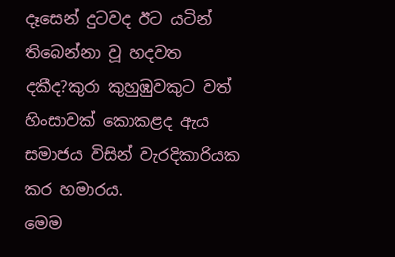දෑසෙන් දුටවද ඊට යටින් තිබෙන්නා වූ හදවත දකීද?කුරා කුහුඹුවකුට වත් හිංසාවක් කොකළද ඇය සමාජය විසින් වැරදිකාරියක කර හමාරය.
මෙම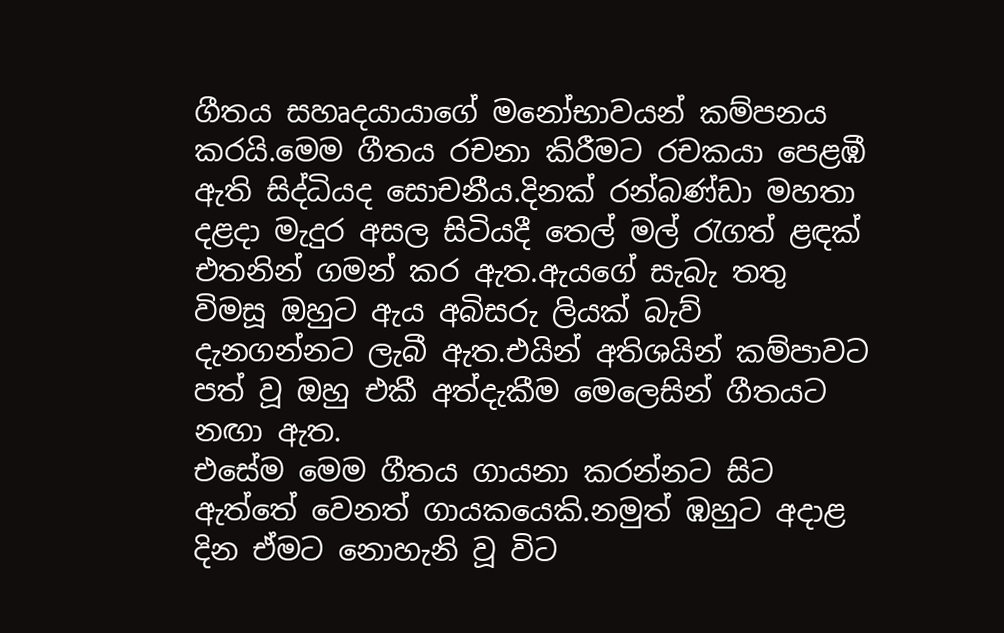ගීතය සහෘදයායාගේ මනෝභාවයන් කම්පනය කරයි.මෙම ගීතය රචනා කිරීමට රචකයා පෙළඹී ඇති සිද්ධියද සොචනීය.දිනක් රන්බණ්ඩා මහතා දළදා මැදුර අසල සිටියදී තෙල් මල් රැගත් ළඳක් එතනින් ගමන් කර ඇත.ඇයගේ සැබැ තතු විමසූ ඔහුට ඇය අබිසරු ලියක් බැව් දැනගන්නට ලැබී ඇත.එයින් අතිශයින් කම්පාවට පත් වූ ඔහු එකී අත්දැකීම මෙලෙසින් ගීතයට නඟා ඇත.
එසේම මෙම ගීතය ගායනා කරන්නට සිට ඇත්තේ වෙනත් ගායකයෙකි.නමුත් ඹහුට අදාළ දින ඒමට නොහැනි වූ විට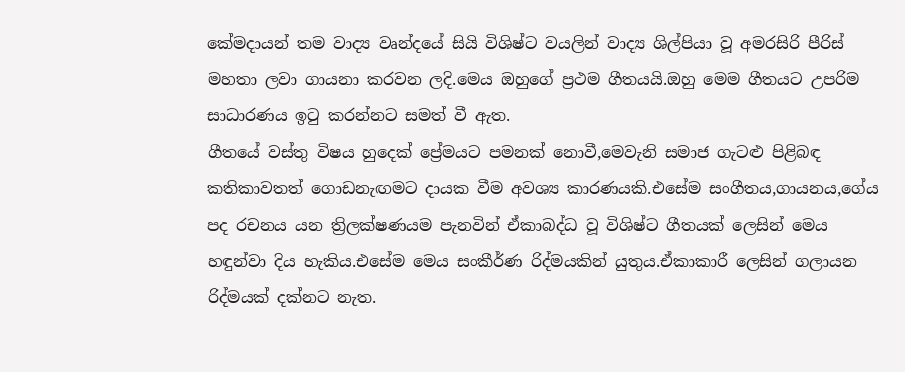කේමදායන් තම වාද්‍ය වෘන්දයේ සියි විශිෂ්ට වයලින් වාද්‍ය ශිල්පියා වූ අමරසිරි පීරිස් මහතා ලවා ගායනා කරවන ලදි.මෙය ඔහුගේ ප්‍රථම ගීතයයි.ඔහු මෙම ගීතයට උපරිම සාධාරණය ඉටු කරන්නට සමත් වී ඇත.
ගීතයේ වස්තු විෂය හුදෙක් ප්‍රේමයට පමනක් නොවී,මෙවැනි සමාජ ගැටළු පිළිබඳ කතිකාවතත් ගොඩනැඟමට දායක වීම අවශ්‍ය කාරණයකි.එසේම සංගීතය,ගායනය,ගේය පද රචනය යන ත්‍රිලක්ෂණයම පැනවින් ඒකාබද්ධ වූ විශිෂ්ට ගීතයක් ලෙසින් මෙය හඳුන්වා දිය හැකිය.එසේම මෙය සංකීර්ණ රිද්මයකින් යුතුය.ඒකාකාරී ලෙසින් ගලායන රිද්මයක් දක්නට නැත.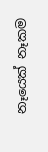නෑයෙක් නෑකම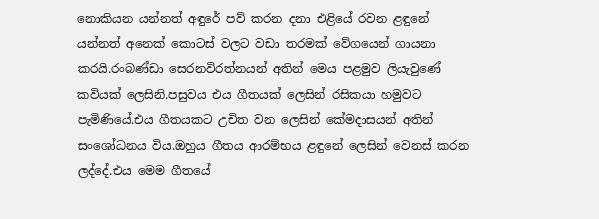නොකියන යන්නත් අඳුරේ පව් කරන දනා එළියේ රවන ළඳුනේ යන්නත් අනෙක් කොටස් වලට වඩා තරමක් වේගයෙන් ගායනා කරයි.රංබණ්ඩා සෙරනවිරත්නයන් අතින් මෙය පළමුව ලියැවුණේ කවියක් ලෙසිනි.පසුවය එය ගීතයක් ලෙසින් රසිකයා හමුවට පැමිණියේ.එය ගීතයකට උචිත වන ලෙසින් කේමදාසයන් අතින් සංශෝධනය විය.ඔහුය ගීතය ආරම්භය ළඳුනේ ලෙසින් වෙනස් කරන ලද්දේ.එය මෙම ගීතයේ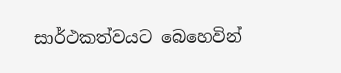සාර්ථකත්වයට බෙහෙවින්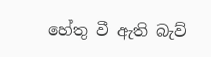හේතු වී ඇති බැව්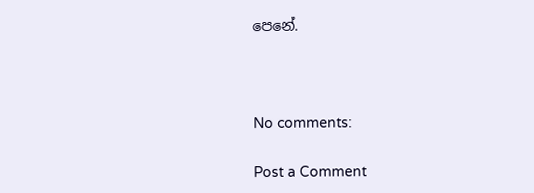පෙනේ.



No comments:

Post a Comment